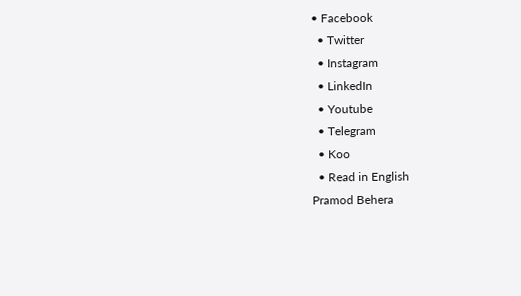• Facebook
  • Twitter
  • Instagram
  • LinkedIn
  • Youtube
  • Telegram
  • Koo
  • Read in English
Pramod Behera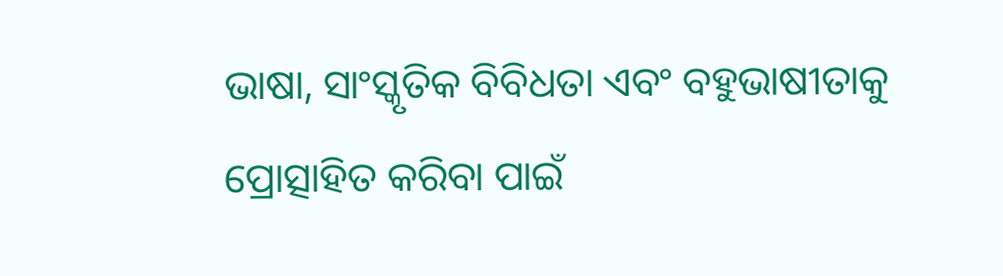ଭାଷା, ସାଂସ୍କୃତିକ ବିବିଧତା ଏବଂ ବହୁଭାଷୀତାକୁ ପ୍ରୋତ୍ସାହିତ କରିବା ପାଇଁ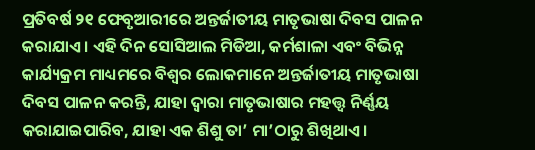ପ୍ରତିବର୍ଷ ୨୧ ଫେବୃଆରୀରେ ଅନ୍ତର୍ଜାତୀୟ ମାତୃଭାଷା ଦିବସ ପାଳନ କରାଯାଏ। ଏହି ଦିନ ସୋସିଆଲ ମିଡିଆ, କର୍ମଶାଳା ଏବଂ ବିଭିନ୍ନ କାର୍ଯ୍ୟକ୍ରମ ମାଧ୍ୟମରେ ବିଶ୍ୱର ଲୋକମାନେ ଅନ୍ତର୍ଜାତୀୟ ମାତୃଭାଷା ଦିବସ ପାଳନ କରନ୍ତି, ଯାହା ଦ୍ୱାରା ମାତୃଭାଷାର ମହତ୍ତ୍ୱ ନିର୍ଣ୍ଣୟ କରାଯାଇପାରିବ, ଯାହା ଏକ ଶିଶୁ ତା’ ମା’ଠାରୁ ଶିଖିଥାଏ।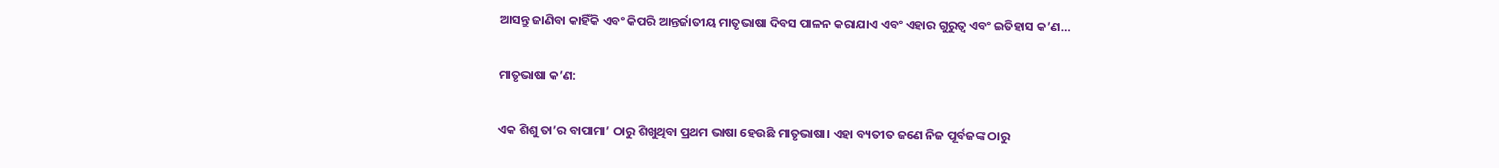ଆସନ୍ତୁ ଜାଣିବା କାହିଁକି ଏବଂ କିପରି ଆନ୍ତର୍ଜାତୀୟ ମାତୃଭାଷା ଦିବସ ପାଳନ କରାଯାଏ ଏବଂ ଏହାର ଗୁରୁତ୍ୱ ଏବଂ ଇତିହାସ କ’ଣ…

ମାତୃଭାଷା କ’ଣ:

ଏକ ଶିଶୁ ତା’ର ବାପାମା’ ଠାରୁ ଶିଖୁଥିବା ପ୍ରଥମ ଭାଷା ହେଉଛି ମାତୃଭାଷା। ଏହା ବ୍ୟତୀତ ଜଣେ ନିଜ ପୂର୍ବଜଙ୍କ ଠାରୁ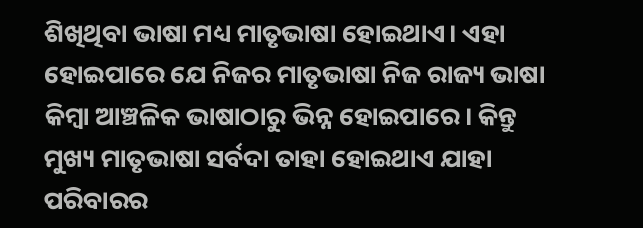ଶିଖିଥିବା ଭାଷା ମଧ୍ୟ ମାତୃଭାଷା ହୋଇଥାଏ। ଏହା ହୋଇପାରେ ଯେ ନିଜର ମାତୃଭାଷା ନିଜ ରାଜ୍ୟ ଭାଷା କିମ୍ବା ଆଞ୍ଚଳିକ ଭାଷାଠାରୁ ଭିନ୍ନ ହୋଇପାରେ। କିନ୍ତୁ ମୁଖ୍ୟ ମାତୃଭାଷା ସର୍ବଦା ତାହା ହୋଇଥାଏ ଯାହା ପରିବାରର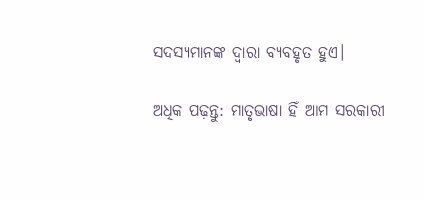ସଦସ୍ୟମାନଙ୍କ ଦ୍ୱାରା ବ୍ୟବହୃତ ହୁଏ।

ଅଧିକ ପଢ଼ନ୍ତୁ: ମାତୃଭାଷା ହିଁ ଆମ ସରକାରୀ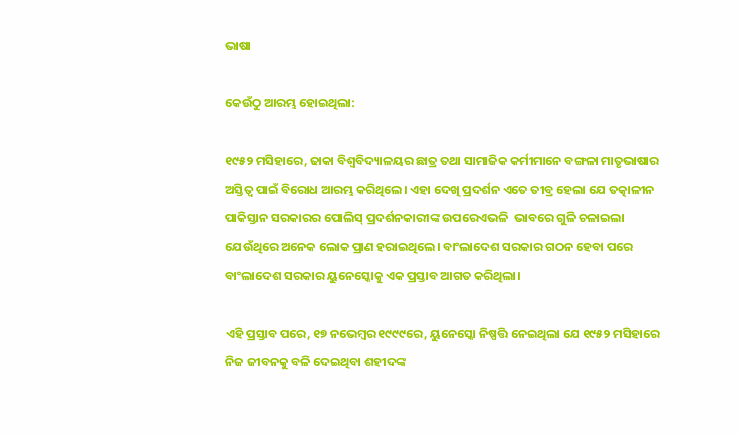ଭାଷା

କେଉଁଠୁ ଆରମ୍ଭ ହୋଇଥିଲା:

୧୯୫୨ ମସିହାରେ, ଢାକା ବିଶ୍ୱବିଦ୍ୟାଳୟର ଛାତ୍ର ତଥା ସାମାଜିକ କର୍ମୀମାନେ ବଙ୍ଗଳା ମାତୃଭାଷାର ଅସ୍ତିତ୍ୱ ପାଇଁ ବିରୋଧ ଆରମ୍ଭ କରିଥିଲେ। ଏହା ଦେଖି ପ୍ରଦର୍ଶନ ଏତେ ତୀବ୍ର ହେଲା ଯେ ତତ୍କାଳୀନ ପାକିସ୍ତାନ ସରକାରର ପୋଲିସ୍ ପ୍ରଦର୍ଶନକାରୀଙ୍କ ଉପରେଏଭଳି  ଭାବରେ ଗୁଳି ଚଳାଇଲା ଯେଉଁଥିରେ ଅନେକ ଲୋକ ପ୍ରାଣ ହରାଇଥିଲେ। ବାଂଲାଦେଶ ସରକାର ଗଠନ ହେବା ପରେ ବାଂଲାଦେଶ ସରକାର ୟୁନେସ୍କୋକୁ ଏକ ପ୍ରସ୍ତାବ ଆଗତ କରିଥିଲା।

ଏହି ପ୍ରସ୍ତାବ ପରେ, ୧୭ ନଭେମ୍ବର ୧୯୯୯ରେ, ୟୁନେସ୍କୋ ନିଷ୍ପତ୍ତି ନେଇଥିଲା ଯେ ୧୯୫୨ ମସିହାରେ ନିଜ ଜୀବନକୁ ବଳି ଦେଇଥିବା ଶହୀଦଙ୍କ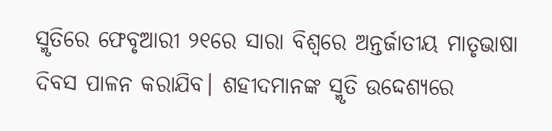ସ୍ମୃତିରେ ଫେବୃଆରୀ ୨୧ରେ ସାରା ବିଶ୍ୱରେ ଅନ୍ତର୍ଜାତୀୟ ମାତୃଭାଷା ଦିବସ ପାଳନ କରାଯିବ। ଶହୀଦମାନଙ୍କ ସ୍ମୃତି ଉଦ୍ଦେଶ୍ୟରେ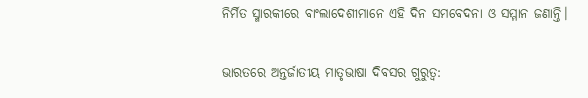ନିର୍ମିତ ସ୍ମାରକୀରେ ବାଂଲାଦେଶୀମାନେ ଏହି ଦିନ ସମବେଦନା ଓ ସମ୍ମାନ ଜଣାନ୍ତି।

ଭାରତରେ ଅନ୍ତର୍ଜାତୀୟ ମାତୃଭାଷା ଦିବସର ଗୁରୁତ୍ୱ: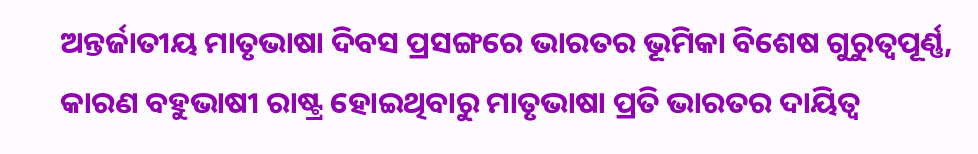ଅନ୍ତର୍ଜାତୀୟ ମାତୃଭାଷା ଦିବସ ପ୍ରସଙ୍ଗରେ ଭାରତର ଭୂମିକା ବିଶେଷ ଗୁରୁତ୍ୱପୂର୍ଣ୍ଣ, କାରଣ ବହୁଭାଷୀ ରାଷ୍ଟ୍ର ହୋଇଥିବାରୁ ମାତୃଭାଷା ପ୍ରତି ଭାରତର ଦାୟିତ୍ୱ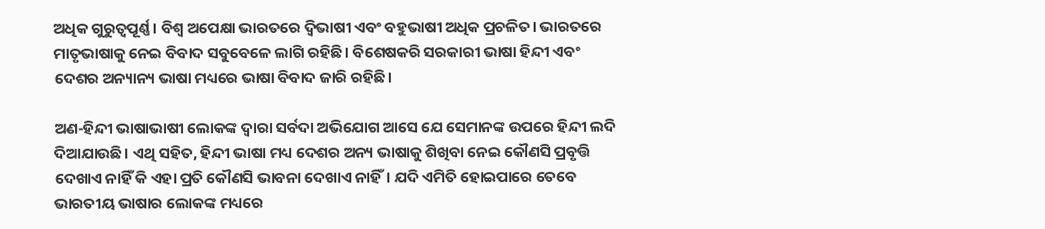ଅଧିକ ଗୁରୁତ୍ୱପୂର୍ଣ୍ଣ। ବିଶ୍ୱ ଅପେକ୍ଷା ଭାରତରେ ଦ୍ୱିଭାଷୀ ଏବଂ ବହୁଭାଷୀ ଅଧିକ ପ୍ରଚଳିତ। ଭାରତରେ ମାତୃଭାଷାକୁ ନେଇ ବିବାଦ ସବୁବେଳେ ଲାଗି ରହିଛି। ବିଶେଷକରି ସରକାରୀ ଭାଷା ହିନ୍ଦୀ ଏବଂ ଦେଶର ଅନ୍ୟାନ୍ୟ ଭାଷା ମଧ୍ୟରେ ଭାଷା ବିବାଦ ଜାରି ରହିଛି।

ଅଣ-ହିନ୍ଦୀ ଭାଷାଭାଷୀ ଲୋକଙ୍କ ଦ୍ୱାରା ସର୍ବଦା ଅଭିଯୋଗ ଆସେ ଯେ ସେମାନଙ୍କ ଉପରେ ହିନ୍ଦୀ ଲଦି ଦିଆଯାଉଛି। ଏଥି ସହିତ, ହିନ୍ଦୀ ଭାଷା ମଧ୍ୟ ଦେଶର ଅନ୍ୟ ଭାଷାକୁ ଶିଖିବା ନେଇ କୌଣସି ପ୍ରବୃତ୍ତି ଦେଖାଏ ନାହିଁ କି ଏହା ପ୍ରତି କୌଣସି ଭାବନା ଦେଖାଏ ନାହିଁ। ଯଦି ଏମିତି ହୋଇପାରେ ତେବେ ଭାରତୀୟ ଭାଷାର ଲୋକଙ୍କ ମଧ୍ୟରେ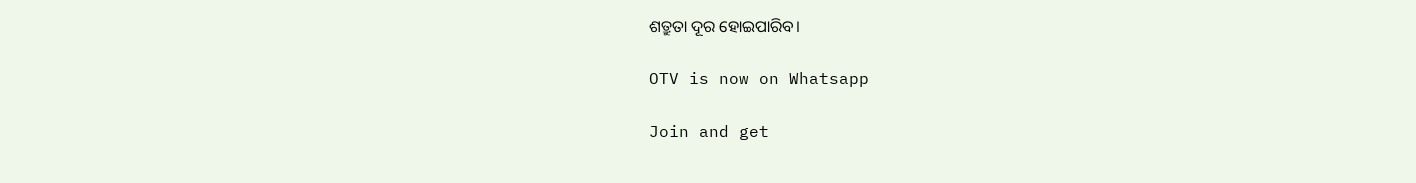ଶତ୍ରୁତା ଦୂର ହୋଇପାରିବ।

OTV is now on Whatsapp

Join and get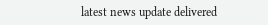latest news update delivered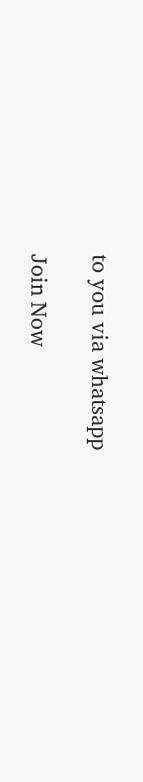to you via whatsapp

Join Now